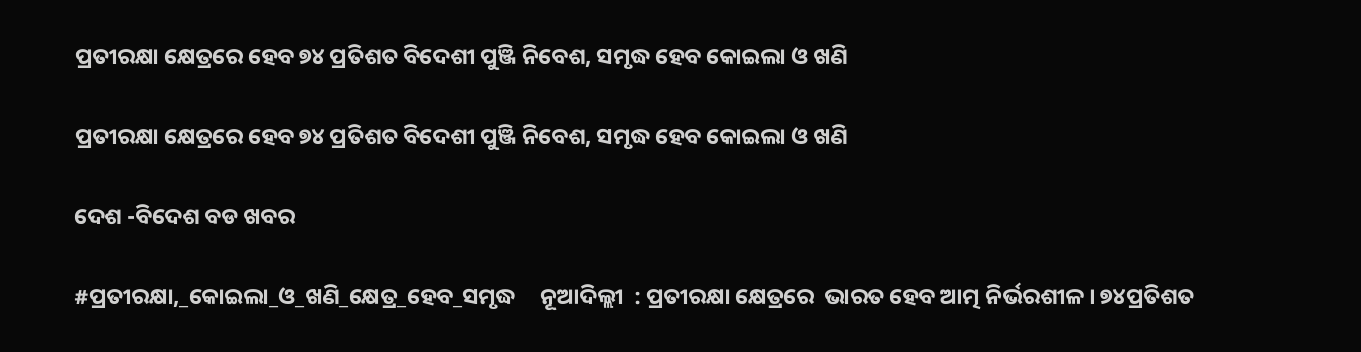ପ୍ରତୀରକ୍ଷା କ୍ଷେତ୍ରରେ ହେବ ୭୪ ପ୍ରତିଶତ ବିଦେଶୀ ପୁଞ୍ଜି ନିବେଶ, ସମୃଦ୍ଧ ହେବ କୋଇଲା ଓ ଖଣି

ପ୍ରତୀରକ୍ଷା କ୍ଷେତ୍ରରେ ହେବ ୭୪ ପ୍ରତିଶତ ବିଦେଶୀ ପୁଞ୍ଜି ନିବେଶ, ସମୃଦ୍ଧ ହେବ କୋଇଲା ଓ ଖଣି

ଦେଶ -ବିଦେଶ ବଡ ଖବର

#ପ୍ରତୀରକ୍ଷା,_କୋଇଲା_ଓ_ଖଣି_କ୍ଷେତ୍ର_ହେବ_ସମୃଦ୍ଧ     ନୂଆଦିଲ୍ଲୀ  : ପ୍ରତୀରକ୍ଷା କ୍ଷେତ୍ରରେ  ଭାରତ ହେବ ଆତ୍ମ ନିର୍ଭରଶୀଳ । ୭୪ପ୍ରତିଶତ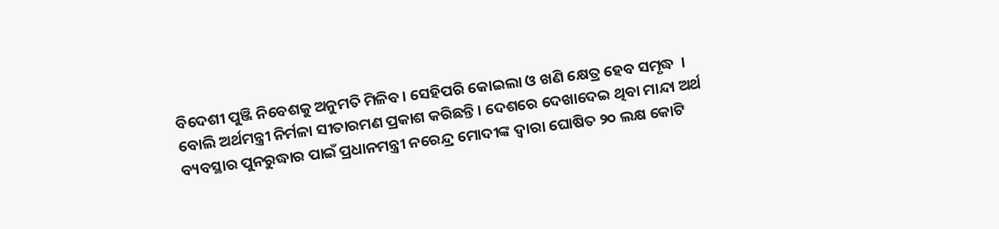ବିଦେଶୀ ପୁଞ୍ଜି ନିବେଶକୁ ଅନୁମତି ମିଳିବ। ସେହିପରି କୋଇଲା ଓ ଖଣି କ୍ଷେତ୍ର ହେବ ସମୃଦ୍ଧ  । ବୋଲି ଅର୍ଥମନ୍ତ୍ରୀ ନିର୍ମଳା ସୀତାରମଣ ପ୍ରକାଶ କରିଛନ୍ତି। ଦେଶରେ ଦେଖାଦେଇ ଥିବା ମାନ୍ଦା ଅର୍ଥ ବ୍ୟବସ୍ଥାର ପୁନରୁଦ୍ଧାର ପାଇଁ ପ୍ରଧାନମନ୍ତ୍ରୀ ନରେନ୍ଦ୍ର ମୋଦୀଙ୍କ ଦ୍ୱାରା ଘୋଷିତ ୨୦ ଲକ୍ଷ କୋଟି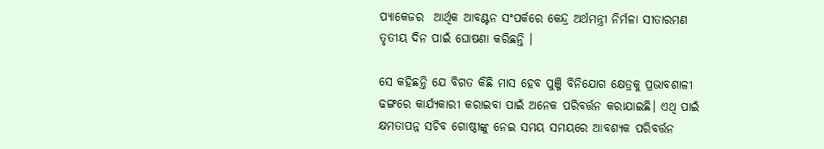ପ୍ୟାକେଜର  ଆର୍ଥିକ ଆବଣ୍ଟନ ସଂପର୍କରେ କେନ୍ଦ୍ର ଅର୍ଥମନ୍ତ୍ରୀ ନିର୍ମଳା ସୀତାରମଣ ତୃତୀୟ ଦିନ ପାଇଁ ଘୋଷଣା କରିଛନ୍ତି ।

ସେ କହିଛନ୍ତି ଯେ ବିଗତ କିଛି ମାସ ହେବ ପୁଞ୍ଜି ବିନିଯୋଗ କ୍ଷେତ୍ରକୁ ପ୍ରଭାବଶାଳୀ ଢଙ୍ଗରେ କାର୍ଯ୍ୟକାରୀ କରାଇବା ପାଇଁ ଅନେକ ପରିବର୍ତ୍ତନ କରାଯାଇଛି। ଏଥି ପାଇଁ କ୍ଷମତାପନ୍ନ ସଚିବ ଗୋଷ୍ଠୀଙ୍କୁ ନେଇ ସମୟ ସମୟରେ ଆବଶ୍ୟକ ପରିବର୍ତ୍ତନ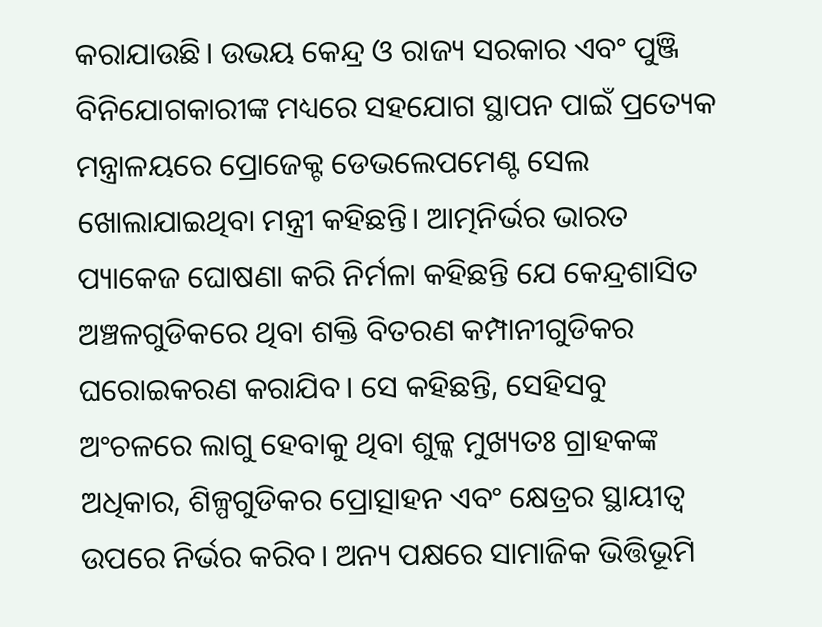କରାଯାଉଛି। ଉଭୟ କେନ୍ଦ୍ର ଓ ରାଜ୍ୟ ସରକାର ଏବଂ ପୁଞ୍ଜି ବିନିଯୋଗକାରୀଙ୍କ ମଧ୍ୟରେ ସହଯୋଗ ସ୍ଥାପନ ପାଇଁ ପ୍ରତ୍ୟେକ ମନ୍ତ୍ରାଳୟରେ ପ୍ରୋଜେକ୍ଟ ଡେଭଲେପମେଣ୍ଟ ସେଲ ଖୋଲାଯାଇଥିବା ମନ୍ତ୍ରୀ କହିଛନ୍ତି। ଆତ୍ମନିର୍ଭର ଭାରତ ପ୍ୟାକେଜ ଘୋଷଣା କରି ନିର୍ମଳା କହିଛନ୍ତି ଯେ କେନ୍ଦ୍ରଶାସିତ ଅଞ୍ଚଳଗୁଡିକରେ ଥିବା ଶକ୍ତି ବିତରଣ କମ୍ପାନୀଗୁଡିକର ଘରୋଇକରଣ କରାଯିବ। ସେ କହିଛନ୍ତି, ସେହିସବୁ ଅଂଚଳରେ ଲାଗୁ ହେବାକୁ ଥିବା ଶୁଳ୍କ ମୁଖ୍ୟତଃ ଗ୍ରାହକଙ୍କ ଅଧିକାର, ଶିଳ୍ପଗୁଡିକର ପ୍ରୋତ୍ସାହନ ଏବଂ କ୍ଷେତ୍ରର ସ୍ଥାୟୀତ୍ୱ ଉପରେ ନିର୍ଭର କରିବ। ଅନ୍ୟ ପକ୍ଷରେ ସାମାଜିକ ଭିତ୍ତିଭୂମି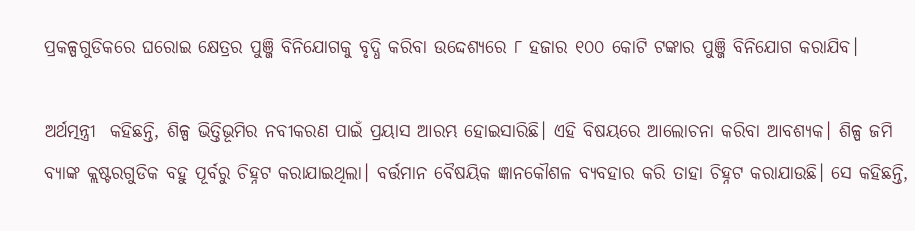ପ୍ରକଳ୍ପଗୁଡିକରେ ଘରୋଇ କ୍ଷେତ୍ରର ପୁଞ୍ଜି ବିନିଯୋଗକୁ ବୃଦ୍ଧି କରିବା ଉଦ୍ଦେଶ୍ୟରେ ୮ ହଜାର ୧୦୦ କୋଟି ଟଙ୍କାର ପୁଞ୍ଜି ବିନିଯୋଗ କରାଯିବ।

ଅର୍ଥତ୍ମନ୍ତ୍ରୀ  କହିଛନ୍ତି, ଶିଳ୍ପ ଭିତ୍ତିଭୂମିର ନବୀକରଣ ପାଇଁ ପ୍ରୟାସ ଆରମ୍ଭ ହୋଇସାରିଛି। ଏହି ବିଷୟରେ ଆଲୋଚନା କରିବା ଆବଶ୍ୟକ। ଶିଳ୍ପ ଜମି ବ୍ୟାଙ୍କ କ୍ଲଷ୍ଟରଗୁଡିକ ବହୁ ପୂର୍ବରୁ ଚିହ୍ନଟ କରାଯାଇଥିଲା। ବର୍ତ୍ତମାନ ବୈଷୟିକ ଜ୍ଞାନକୌଶଳ ବ୍ୟବହାର କରି ତାହା ଚିହ୍ନଟ କରାଯାଉଛି। ସେ କହିଛନ୍ତି,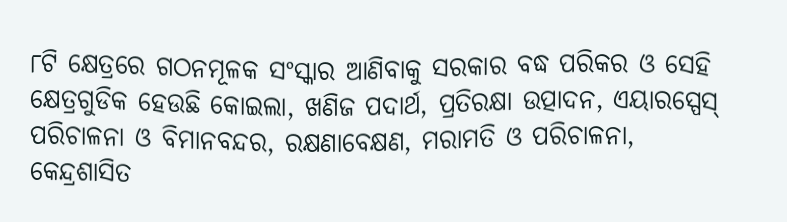୮ଟି କ୍ଷେତ୍ରରେ ଗଠନମୂଳକ ସଂସ୍କାର ଆଣିବାକୁ ସରକାର ବଦ୍ଧ ପରିକର ଓ ସେହି କ୍ଷେତ୍ରଗୁଡିକ ହେଉଛି କୋଇଲା, ଖଣିଜ ପଦାର୍ଥ, ପ୍ରତିରକ୍ଷା ଉତ୍ପାଦନ, ଏୟାରସ୍ପେସ୍ ପରିଚାଳନା ଓ ବିମାନବନ୍ଦର, ରକ୍ଷଣାବେକ୍ଷଣ, ମରାମତି ଓ ପରିଚାଳନା, କେନ୍ଦ୍ରଶାସିତ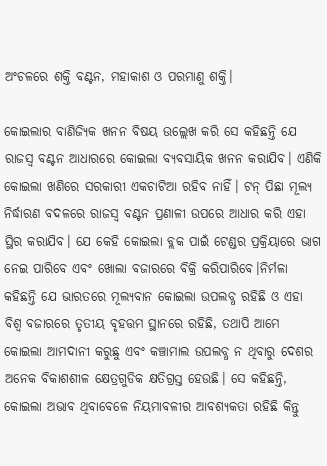ଅଂଚଳରେ ଶକ୍ତି ବଣ୍ଟନ, ମହାକାଶ ଓ ପରମାଣୁ ଶକ୍ତି।

କୋଇଲାର ବାଣିଜ୍ୟିକ ଖନନ ବିଷୟ ଉଲ୍ଲେଖ କରି ସେ କହିଛନ୍ତି ଯେ ରାଜସ୍ୱ ବଣ୍ଟନ ଆଧାରରେ କୋଇଲା ବ୍ୟବସାୟିକ ଖନନ କରାଯିବ। ଏଣିକି କୋଇଲା ଖଣିରେ ସରକାରୀ ଏକଚାଟିଆ ରହିବ ନାହିଁ। ଟନ୍ ପିଛା ମୂଲ୍ୟ ନିର୍ଦ୍ଧାରଣ ବଦଳରେ ରାଜସ୍ୱ ବଣ୍ଟନ ପ୍ରଣାଳୀ ଉପରେ ଆଧାର କରି ଏହା ସ୍ଥିର କରାଯିବ। ଯେ କେହି କୋଇଲା ବ୍ଲକ ପାଇଁ ଟେଣ୍ଡର ପ୍ରକ୍ରିୟାରେ ଭାଗ ନେଇ ପାରିବେ ଏବଂ ଖୋଲା ବଜାରରେ ବିକ୍ରି କରିପାରିବେ।ନିର୍ମଳା କହିଛନ୍ତି ଯେ ଭାରତରେ ମୂଲ୍ୟବାନ କୋଇଲା ଉପଲବ୍ଧ ରହିଛି ଓ ଏହା ବିଶ୍ୱ ବଜାରରେ ତୃତୀୟ ବୃହତ୍ତମ ସ୍ଥାନରେ ରହିଛି, ତଥାପି ଆମେ କୋଇଲା ଆମଦାନୀ କରୁଛୁ ଏବଂ କଞ୍ଚାମାଲ ଉପଲବ୍ଧ ନ ଥିବାରୁ ଦେଶର ଅନେକ ବିକାଶଶୀଳ କ୍ଷେତ୍ରଗୁଡିକ କ୍ଷତିଗ୍ରସ୍ତ ହେଉଛି। ସେ କହିଛନ୍ତି, କୋଇଲା ଅଭାବ ଥିବାବେଳେ ନିୟମାବଳୀର ଆବଶ୍ୟକତା ରହିଛି କିନ୍ତୁ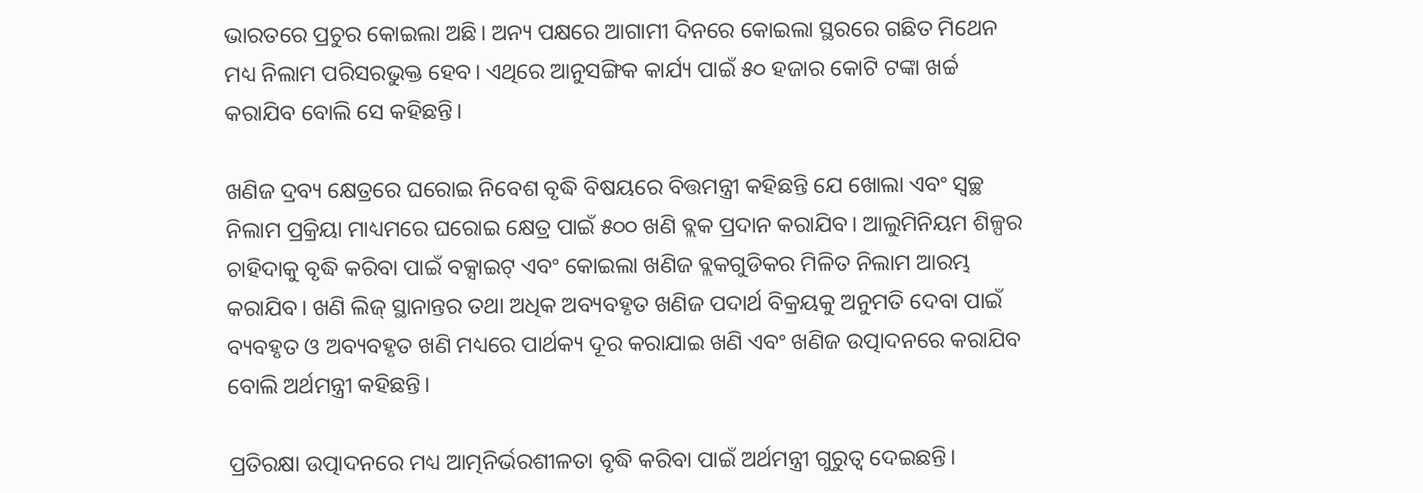ଭାରତରେ ପ୍ରଚୁର କୋଇଲା ଅଛି। ଅନ୍ୟ ପକ୍ଷରେ ଆଗାମୀ ଦିନରେ କୋଇଲା ସ୍ଥରରେ ଗଛିତ ମିଥେନ ମଧ୍ୟ ନିଲାମ ପରିସରଭୁକ୍ତ ହେବ। ଏଥିରେ ଆନୁସଙ୍ଗିକ କାର୍ଯ୍ୟ ପାଇଁ ୫୦ ହଜାର କୋଟି ଟଙ୍କା ଖର୍ଚ୍ଚ କରାଯିବ ବୋଲି ସେ କହିଛନ୍ତି।

ଖଣିଜ ଦ୍ରବ୍ୟ କ୍ଷେତ୍ରରେ ଘରୋଇ ନିବେଶ ବୃଦ୍ଧି ବିଷୟରେ ବିତ୍ତମନ୍ତ୍ରୀ କହିଛନ୍ତି ଯେ ଖୋଲା ଏବଂ ସ୍ୱଚ୍ଛ ନିଲାମ ପ୍ରକ୍ରିୟା ମାଧ୍ୟମରେ ଘରୋଇ କ୍ଷେତ୍ର ପାଇଁ ୫୦୦ ଖଣି ବ୍ଲକ ପ୍ରଦାନ କରାଯିବ। ଆଲୁମିନିୟମ ଶିଳ୍ପର ଚାହିଦାକୁ ବୃଦ୍ଧି କରିବା ପାଇଁ ବକ୍ସାଇଟ୍ ଏବଂ କୋଇଲା ଖଣିଜ ବ୍ଲକଗୁଡିକର ମିଳିତ ନିଲାମ ଆରମ୍ଭ କରାଯିବ। ଖଣି ଲିଜ୍ ସ୍ଥାନାନ୍ତର ତଥା ଅଧିକ ଅବ୍ୟବହୃତ ଖଣିଜ ପଦାର୍ଥ ବିକ୍ରୟକୁ ଅନୁମତି ଦେବା ପାଇଁ ବ୍ୟବହୃତ ଓ ଅବ୍ୟବହୃତ ଖଣି ମଧ୍ୟରେ ପାର୍ଥକ୍ୟ ଦୂର କରାଯାଇ ଖଣି ଏବଂ ଖଣିଜ ଉତ୍ପାଦନରେ କରାଯିବ ବୋଲି ଅର୍ଥମନ୍ତ୍ରୀ କହିଛନ୍ତି।

ପ୍ରତିରକ୍ଷା ଉତ୍ପାଦନରେ ମଧ୍ୟ ଆତ୍ମନିର୍ଭରଶୀଳତା ବୃଦ୍ଧି କରିବା ପାଇଁ ଅର୍ଥମନ୍ତ୍ରୀ ଗୁରୁତ୍ୱ ଦେଇଛନ୍ତି।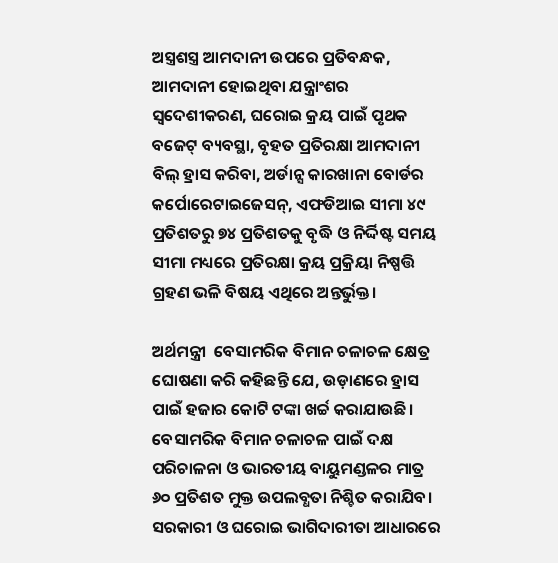ଅସ୍ତ୍ରଶସ୍ତ୍ର ଆମଦାନୀ ଉପରେ ପ୍ରତିବନ୍ଧକ, ଆମଦାନୀ ହୋଇଥିବା ଯନ୍ତ୍ରାଂଶର ସ୍ୱଦେଶୀକରଣ, ଘରୋଇ କ୍ରୟ ପାଇଁ ପୃଥକ ବଜେଟ୍ ବ୍ୟବସ୍ଥା, ବୃହତ ପ୍ରତିରକ୍ଷା ଆମଦାନୀ ବିଲ୍ ହ୍ରାସ କରିବା, ଅର୍ଡାନ୍ସ କାରଖାନା ବୋର୍ଡର କର୍ପୋରେଟାଇଜେସନ୍, ଏଫଡିଆଇ ସୀମା ୪୯ ପ୍ରତିଶତରୁ ୭୪ ପ୍ରତିଶତକୁ ବୃଦ୍ଧି ଓ ନିର୍ଦ୍ଦିଷ୍ଟ ସମୟ ସୀମା ମଧ୍ୟରେ ପ୍ରତିରକ୍ଷା କ୍ରୟ ପ୍ରକ୍ରିୟା ନିଷ୍ପତ୍ତି ଗ୍ରହଣ ଭଳି ବିଷୟ ଏଥିରେ ଅନ୍ତର୍ଭୁକ୍ତ।

ଅର୍ଥମନ୍ତ୍ରୀ  ବେସାମରିକ ବିମାନ ଚଳାଚଳ କ୍ଷେତ୍ର ଘୋଷଣା କରି କହିଛନ୍ତି ଯେ, ଉଡ଼ାଣରେ ହ୍ରାସ ପାଇଁ ହଜାର କୋଟି ଟଙ୍କା ଖର୍ଚ୍ଚ କରାଯାଉଛି। ବେସାମରିକ ବିମାନ ଚଳାଚଳ ପାଇଁ ଦକ୍ଷ ପରିଚାଳନା ଓ ଭାରତୀୟ ବାୟୁମଣ୍ଡଳର ମାତ୍ର ୬୦ ପ୍ରତିଶତ ମୁକ୍ତ ଉପଲବ୍ଧତା ନିଶ୍ଚିତ କରାଯିବ। ସରକାରୀ ଓ ଘରୋଇ ଭାଗିଦାରୀତା ଆଧାରରେ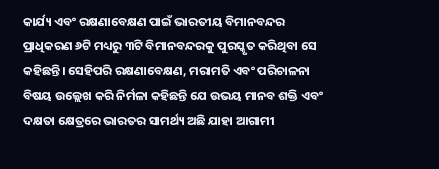କାର୍ଯ୍ୟ ଏବଂ ରକ୍ଷଣାବେକ୍ଷଣ ପାଇଁ ଭାରତୀୟ ବିମାନବନ୍ଦର ପ୍ରାଧିକରଣ ୬ଟି ମଧ୍ୟରୁ ୩ଟି ବିମାନବନ୍ଦରକୁ ପୁରସ୍କୃତ କରିଥିବା ସେ କହିଛନ୍ତି। ସେହିପରି ରକ୍ଷଣାବେକ୍ଷଣ, ମରାମତି ଏବଂ ପରିଚାଳନା ବିଷୟ ଉଲ୍ଲେଖ କରି ନିର୍ମଳା କହିଛନ୍ତି ଯେ ଉଭୟ ମାନବ ଶକ୍ତି ଏବଂ ଦକ୍ଷତା କ୍ଷେତ୍ରରେ ଭାରତର ସାମର୍ଥ୍ୟ ଅଛି ଯାହା ଆଗାମୀ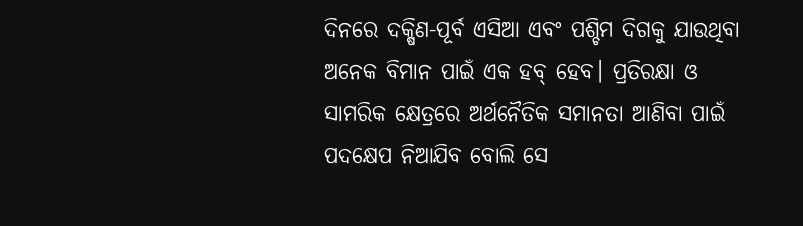ଦିନରେ ଦକ୍ଷିଣ-ପୂର୍ବ ଏସିଆ ଏବଂ ପଶ୍ଚିମ ଦିଗକୁ ଯାଉଥିବା ଅନେକ ବିମାନ ପାଇଁ ଏକ ହବ୍ ହେବ। ପ୍ରତିରକ୍ଷା ଓ ସାମରିକ କ୍ଷେତ୍ରରେ ଅର୍ଥନୈତିକ ସମାନତା ଆଣିବା ପାଇଁ ପଦକ୍ଷେପ ନିଆଯିବ ବୋଲି ସେ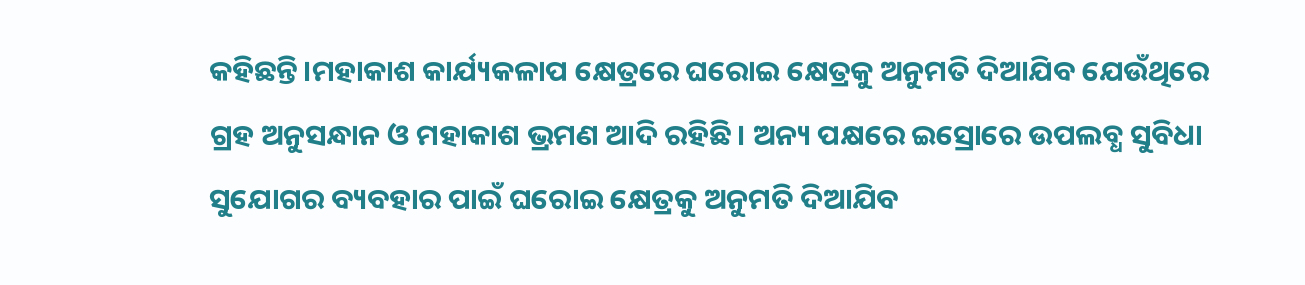କହିଛନ୍ତି।ମହାକାଶ କାର୍ଯ୍ୟକଳାପ କ୍ଷେତ୍ରରେ ଘରୋଇ କ୍ଷେତ୍ରକୁ ଅନୁମତି ଦିଆଯିବ ଯେଉଁଥିରେ ଗ୍ରହ ଅନୁସନ୍ଧାନ ଓ ମହାକାଶ ଭ୍ରମଣ ଆଦି ରହିଛି। ଅନ୍ୟ ପକ୍ଷରେ ଇସ୍ରୋରେ ଉପଲବ୍ଧ ସୁବିଧା ସୁଯୋଗର ବ୍ୟବହାର ପାଇଁ ଘରୋଇ କ୍ଷେତ୍ରକୁ ଅନୁମତି ଦିଆଯିବ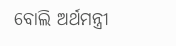ବୋଲି ଅର୍ଥମନ୍ତ୍ରୀ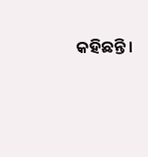କହିଛନ୍ତି।